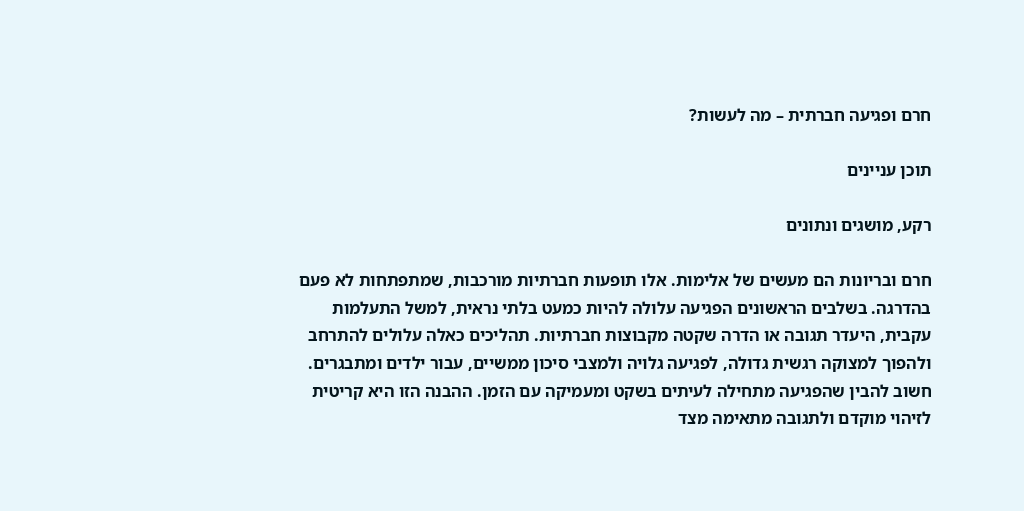חרם ופגיעה חברתית – מה לעשות?

תוכן עניינים

רקע, מושגים ונתונים

חרם ובריונות הם מעשים של אלימות. אלו תופעות חברתיות מורכבות, שמתפתחות לא פעם בהדרגה. בשלבים הראשונים הפגיעה עלולה להיות כמעט בלתי נראית, למשל התעלמות עקבית, היעדר תגובה או הדרה שקטה מקבוצות חברתיות. תהליכים כאלה עלולים להתרחב ולהפוך למצוקה רגשית גדולה, לפגיעה גלויה ולמצבי סיכון ממשיים, עבור ילדים ומתבגרים. חשוב להבין שהפגיעה מתחילה לעיתים בשקט ומעמיקה עם הזמן. ההבנה הזו היא קריטית לזיהוי מוקדם ולתגובה מתאימה מצד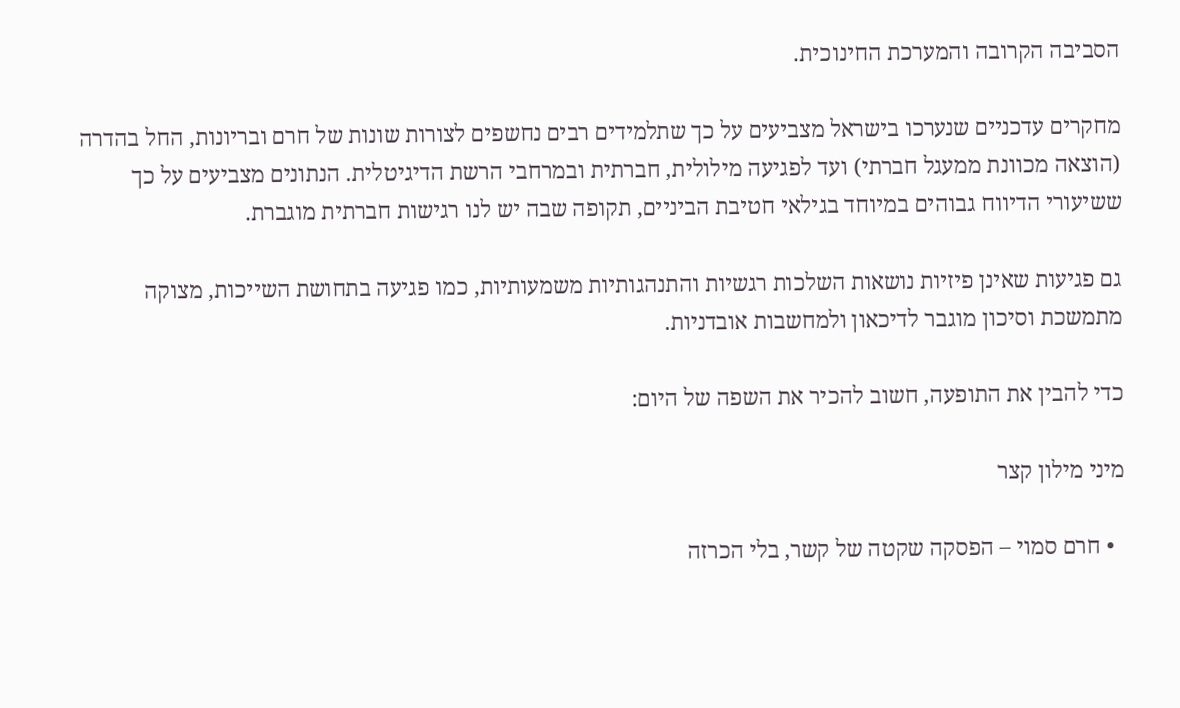הסביבה הקרובה והמערכת החינוכית.

מחקרים עדכניים שנערכו בישראל מצביעים על כך שתלמידים רבים נחשפים לצורות שונות של חרם ובריונות, החל בהדרה (הוצאה מכוונת ממעגל חברתי) ועד לפגיעה מילולית, חברתית ובמרחבי הרשת הדיגיטלית. הנתונים מצביעים על כך ששיעורי הדיווח גבוהים במיוחד בגילאי חטיבת הביניים, תקופה שבה יש לנו רגישות חברתית מוגברת.

גם פגיעות שאינן פיזיות נושאות השלכות רגשיות והתנהגותיות משמעותיות, כמו פגיעה בתחושת השייכות, מצוקה מתמשכת וסיכון מוגבר לדיכאון ולמחשבות אובדניות.

כדי להבין את התופעה, חשוב להכיר את השפה של היום:

מיני מילון קצר

  • חרם סמוי – הפסקה שקטה של קשר, בלי הכרזה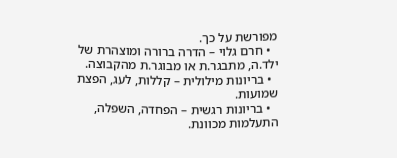מפורשת על כך.
  • חרם גלוי – הדרה ברורה ומוצהרת של ילד.ה, מתבגר.ת או מבוגר.ת מהקבוצה.
  • בריונות מילולית – קללות, לעג, הפצת שמועות.
  • בריונות רגשית – הפחדה, השפלה, התעלמות מכוונת.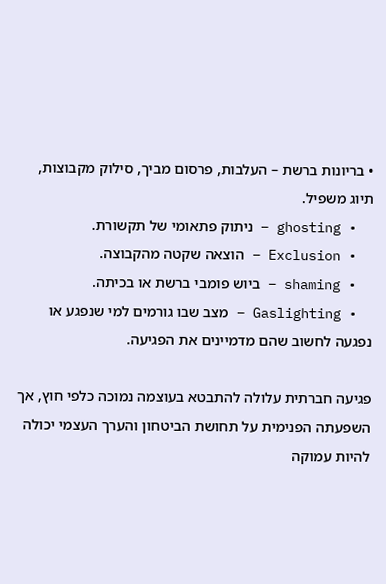• בריונות ברשת – העלבות, פרסום מביך, סילוק מקבוצות, תיוג משפיל.
  • ghosting – ניתוק פתאומי של תקשורת.
  • Exclusion – הוצאה שקטה מהקבוצה.
  • shaming – ביוש פומבי ברשת או בכיתה.
  • Gaslighting – מצב שבו גורמים למי שנפגע או נפגעה לחשוב שהם מדמיינים את הפגיעה.

פגיעה חברתית עלולה להתבטא בעוצמה נמוכה כלפי חוץ, אך השפעתה הפנימית על תחושת הביטחון והערך העצמי יכולה להיות עמוקה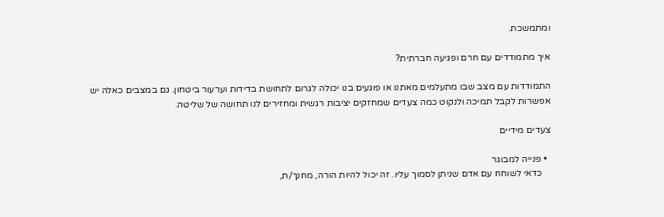ומתמשכת.

איך מתמודדים עם חרם ופגיעה חברתית?

התמודדות עם מצב שבו מתעלמים מאתנו או פוגעים בנו יכולה לגרום לתחושת בדידות וערעור ביטחון. גם במצבים כאלה יש אפשרות לקבל תמיכה ולנקוט כמה צעדים שמחזקים יציבות רגשית ומחזירים לנו תחושה של שליטה.

צעדים מידיים

  • פנייה למבוגר
    כדאי לשוחח עם אדם שניתן לסמוך עליו. זה יכול להיות הורה, מחנך/ת,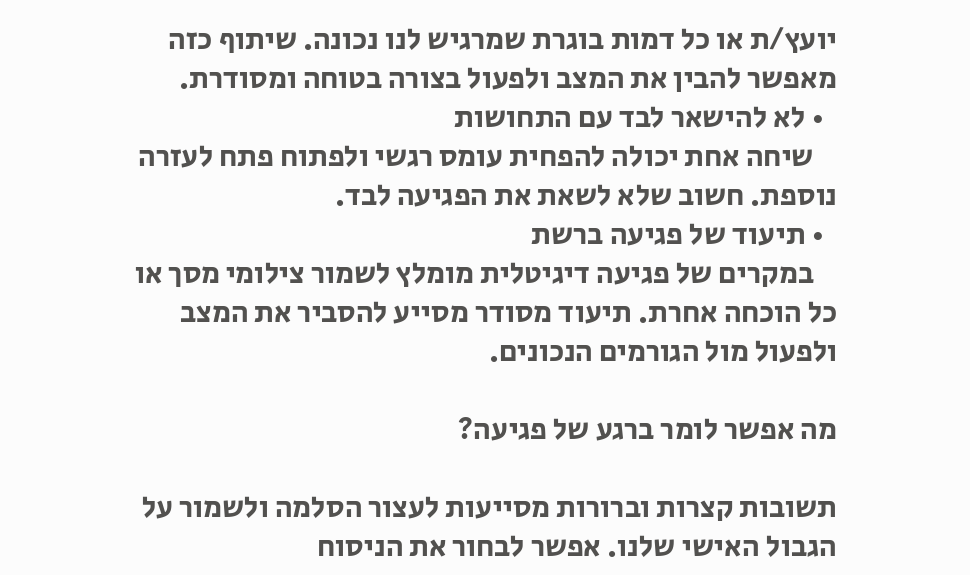יועץ/ת או כל דמות בוגרת שמרגיש לנו נכונה. שיתוף כזה מאפשר להבין את המצב ולפעול בצורה בטוחה ומסודרת.
  • לא להישאר לבד עם התחושות
    שיחה אחת יכולה להפחית עומס רגשי ולפתוח פתח לעזרה נוספת. חשוב שלא לשאת את הפגיעה לבד.
  • תיעוד של פגיעה ברשת
    במקרים של פגיעה דיגיטלית מומלץ לשמור צילומי מסך או כל הוכחה אחרת. תיעוד מסודר מסייע להסביר את המצב ולפעול מול הגורמים הנכונים.

מה אפשר לומר ברגע של פגיעה?

תשובות קצרות וברורות מסייעות לעצור הסלמה ולשמור על הגבול האישי שלנו. אפשר לבחור את הניסוח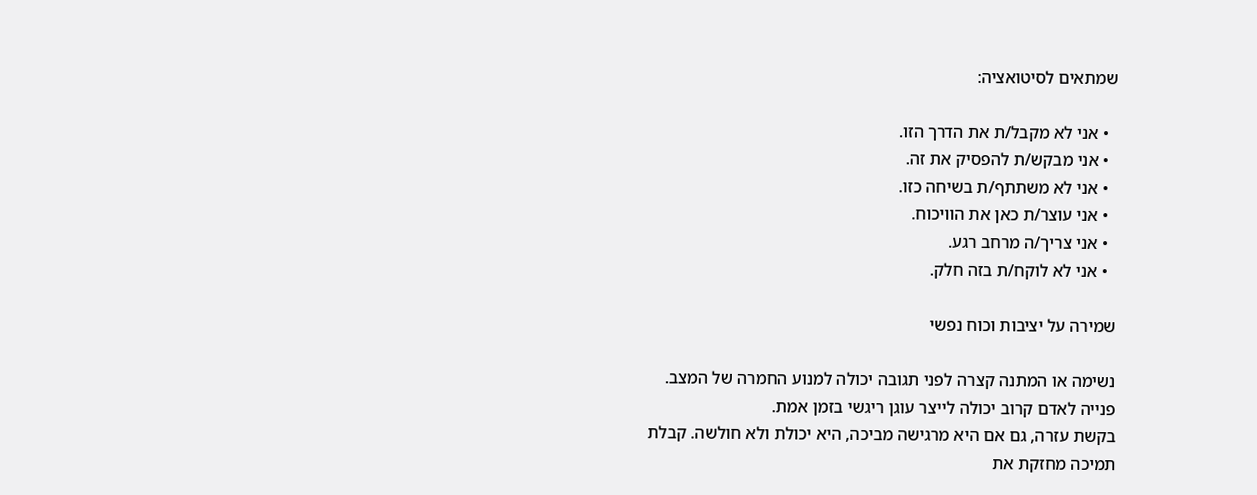שמתאים לסיטואציה:

  • אני לא מקבל/ת את הדרך הזו.
  • אני מבקש/ת להפסיק את זה.
  • אני לא משתתף/ת בשיחה כזו.
  • אני עוצר/ת כאן את הוויכוח.
  • אני צריך/ה מרחב רגע.
  • אני לא לוקח/ת בזה חלק.

שמירה על יציבות וכוח נפשי

נשימה או המתנה קצרה לפני תגובה יכולה למנוע החמרה של המצב.
פנייה לאדם קרוב יכולה לייצר עוגן ריגשי בזמן אמת.
בקשת עזרה, גם אם היא מרגישה מביכה, היא יכולת ולא חולשה. קבלת תמיכה מחזקת את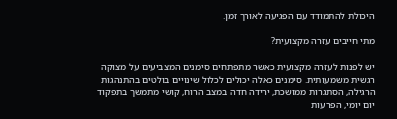היכולת להתמודד עם הפגיעה לאורך זמן.

מתי חייבים עזרה מקצועית?

יש לפנות לעזרה מקצועית כאשר מתפתחים סימנים המצביעים על מצוקה רגשית משמעותית. סימנים כאלה יכולים לכלול שינויים בולטים בהתנהגות הרגילה, הסתגרות ממושכת, ירידה חדה במצב הרוח, קושי מתמשך בתפקוד יום יומי, הפרעות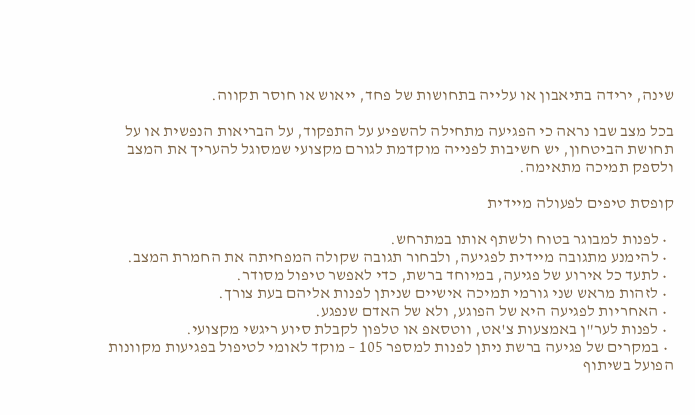שינה, ירידה בתיאבון או עלייה בתחושות של פחד, ייאוש או חוסר תקווה.

בכל מצב שבו נראה כי הפגיעה מתחילה להשפיע על התפקוד, על הבריאות הנפשית או על תחושת הביטחון, יש חשיבות לפנייה מוקדמת לגורם מקצועי שמסוגל להעריך את המצב ולספק תמיכה מתאימה.

קופסת טיפים לפעולה מיידית

  • לפנות למבוגר בטוח ולשתף אותו במתרחש.
  • להימנע מתגובה מיידית לפגיעה, ולבחור תגובה שקולה המפחיתה את החמרת המצב.
  • לתעד כל אירוע של פגיעה, במיוחד ברשת, כדי לאפשר טיפול מסודר.
  • לזהות מראש שני גורמי תמיכה אישיים שניתן לפנות אליהם בעת צורך.
  • האחריות לפגיעה היא של הפוגע, ולא של האדם שנפגע.
  • לפנות לער"ן באמצעות צ'אט, ווטסאפ או טלפון לקבלת סיוע ריגשי מקצועי.
  • במקרים של פגיעה ברשת ניתן לפנות למספר 105 – מוקד לאומי לטיפול בפגיעות מקוונות הפועל בשיתוף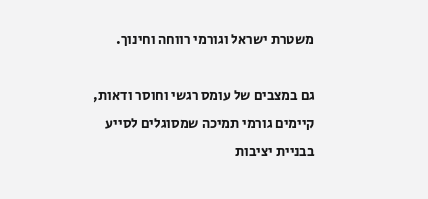משטרת ישראל וגורמי רווחה וחינוך.

גם במצבים של עומס רגשי וחוסר ודאות, קיימים גורמי תמיכה שמסוגלים לסייע בבניית יציבות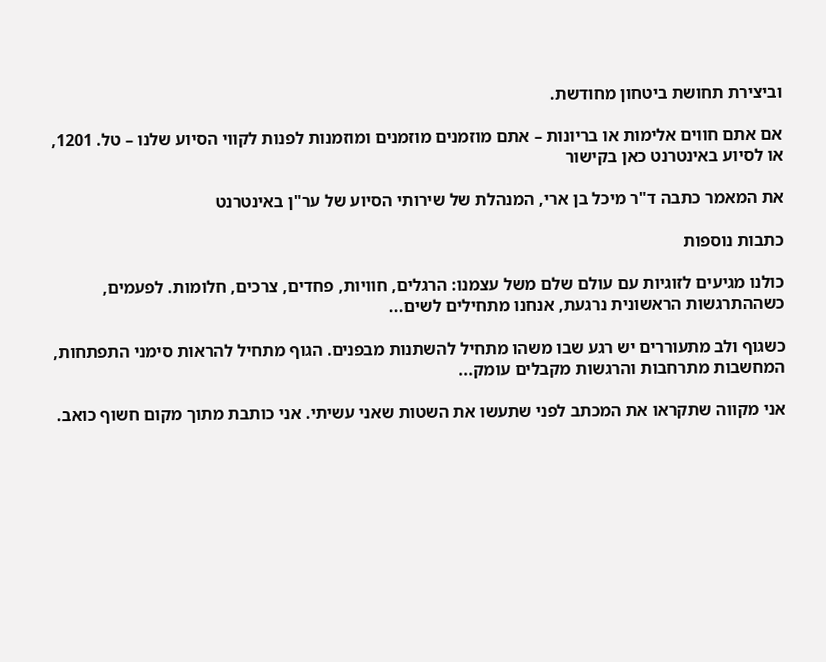וביצירת תחושת ביטחון מחודשת.

אם אתם חווים אלימות או בריונות – אתם מוזמנים מוזמנים ומוזמנות לפנות לקווי הסיוע שלנו – טל. 1201, או לסיוע באינטרנט כאן בקישור

את המאמר כתבה ד"ר מיכל בן ארי, המנהלת של שירותי הסיוע של ער"ן באינטרנט

כתבות נוספות

כולנו מגיעים לזוגיות עם עולם שלם משל עצמנו: הרגלים, חוויות, פחדים, צרכים, חלומות. לפעמים, כשההתרגשות הראשונית נרגעת, אנחנו מתחילים לשים...

כשגוף ולב מתעוררים יש רגע שבו משהו מתחיל להשתנות מבפנים. הגוף מתחיל להראות סימני התפתחות, המחשבות מתרחבות והרגשות מקבלים עומק...

אני מקווה שתקראו את המכתב לפני שתעשו את השטות שאני עשיתי. אני כותבת מתוך מקום חשוף כואב.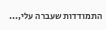התמודדות שעברה עלי,...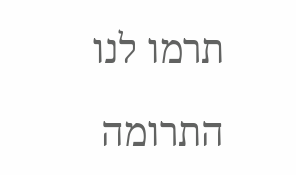תרמו לנו

התרומה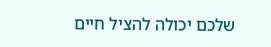שלכם יכולה להציל חיים